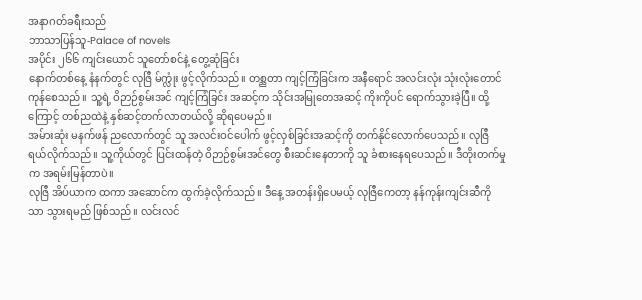အနာဂတ်ခရီးသည်
ဘာသာပြန်သူ-Palace of novels
အပိုင်း ၂၆၆ ကျင်းယောင် သူတော်စင်နဲ့ တွေ့ဆုံခြင်း
နောက်တစ်နေ့ နံနက်တွင် လုဇြီ မ်က္လုံး ဖွင့်လိုက်သည်။ တစ္ညတာ ကျင့်ကြံခြင်းက အနီရောင် အလင်းလုံး သုံးလုံးတောင် ကုန်စေသည်။ သူ့ရဲ့ ဝိဉာဉ်စွမ်းအင် ကျင့်ကြံခြင်း အဆင့်က သိုင်းအမြုတေအဆင့် ကိုးကိုပင် ရောက်သွားခဲ့ပြီ။ ထို့ကြောင့် တစ်ညထဲနဲ့ နှစ်ဆင့်တက်လာတယ်လို့ ဆိုရပေမည်။
အမ်ားဆုံး မနက်ဖန် ညလောက်တွင် သူ အလင်းဝင်ပေါက် ဖွင့်လှစ်ခြင်းအဆင့်ကို တက်နိုင်လောက်ပေသည်။ လုဇြီ ရယ်လိုက်သည်။ သူ့ကိုယ်တွင် ပြင်းထန်တဲ့ ဝိဉာဉ်စွမ်းအင်တွေ စီးဆင်းနေတာကို သူ ခံစားနေရပေသည်။ ဒီတိုးတက်မှုက အရမ်းမြန်တာပဲ။
လုဇြီ အိပ်ယာက ထကာ အဆောင်က ထွက်ခဲ့လိုက်သည်။ ဒီနေ့ အတန်းရှိပေမယ့် လုဇြီကေတာ့ နန်ကုန်းကျင်းဆီကိုသာ သွားရမည် ဖြစ်သည်။ လင်းလင်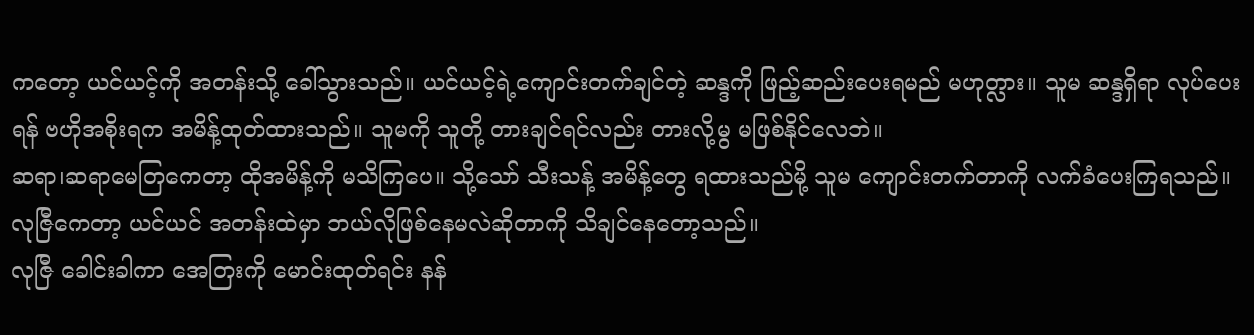ကတော့ ယင်ယင့်ကို အတန်းသို့ ခေါ်သွားသည်။ ယင်ယင့်ရဲ့ကျောင်းတက်ချင်တဲ့ ဆန္ဒကို ဖြည့်ဆည်းပေးရမည် မဟုတ္လား။ သူမ ဆန္ဒရှိရာ လုပ်ပေးရန် ဗဟိုအစိုးရက အမိန့်ထုတ်ထားသည်။ သူမကို သူတို့ တားချင်ရင်လည်း တားလို့မွ မဖြစ်နိုင်လေဘဲ။
ဆရာ၊ဆရာမေတြကေတာ့ ထိုအမိန့်ကို မသိကြပေ။ သို့သော် သီးသန့် အမိန့်တွေ ရထားသည်မို့ သူမ ကျောင်းတက်တာကို လက်ခံပေးကြရသည်။ လုဇြီကေတာ့ ယင်ယင် အတန်းထဲမှာ ဘယ်လိုဖြစ်နေမလဲဆိုတာကို သိချင်နေတော့သည်။
လုဇြီ ခေါင်းခါကာ အေတြးကို မောင်းထုတ်ရင်း နန်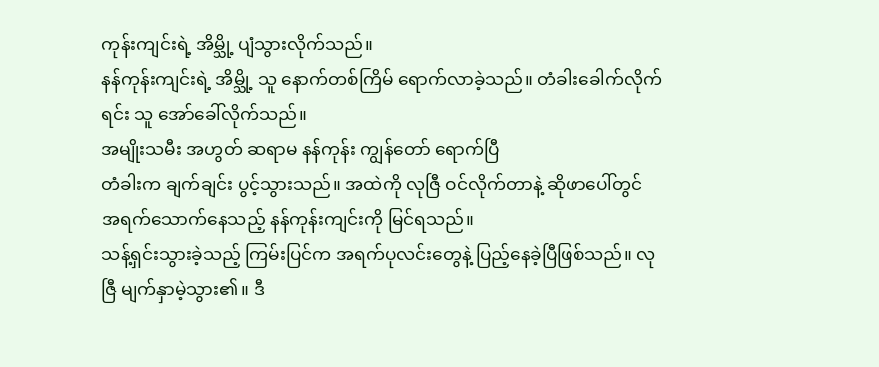ကုန်းကျင်းရဲ့ အိမ္သို့ ပျံသွားလိုက်သည်။
နန်ကုန်းကျင်းရဲ့ အိမ္သို့ သူ နောက်တစ်ကြိမ် ရောက်လာခဲ့သည်။ တံခါးခေါက်လိုက်ရင်း သူ အော်ခေါ်လိုက်သည်။
အမျိုးသမီး အဟွတ် ဆရာမ နန်ကုန်း ကျွန်တော် ရောက်ပြီ
တံခါးက ချက်ချင်း ပွင့်သွားသည်။ အထဲကို လုဇြီ ဝင်လိုက်တာနဲ့ ဆိုဖာပေါ်တွင် အရက်သောက်နေသည့် နန်ကုန်းကျင်းကို မြင်ရသည်။
သန့်ရှင်းသွားခဲ့သည့် ကြမ်းပြင်က အရက်ပုလင်းတွေနဲ့ ပြည့်နေခဲ့ပြီဖြစ်သည်။ လုဇြီ မျက်နှာမဲ့သွား၏။ ဒီ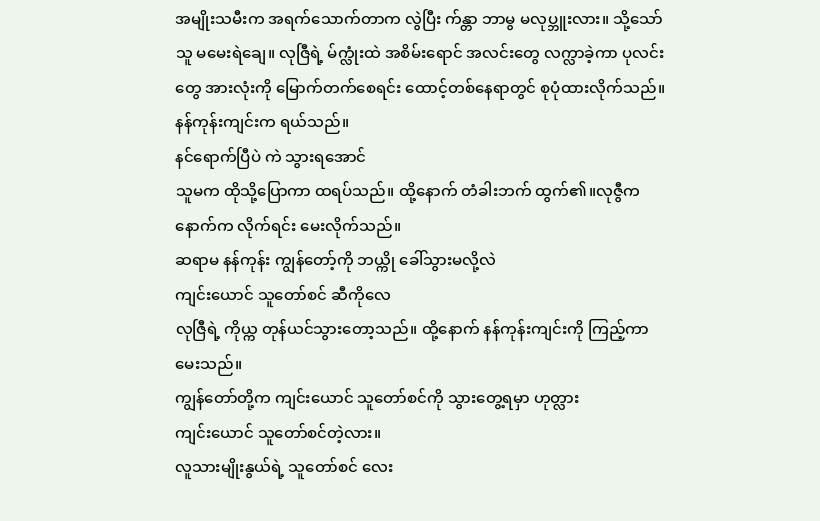အမျိုးသမီးက အရက်သောက်တာက လွဲပြီး က်န္တာ ဘာမွ မလုပ္ဘူးလား။ သို့သော် သူ မမေးရဲချေ။ လုဇြီရဲ့ မ်က္လုံးထဲ အစိမ်းရောင် အလင်းတွေ လက္လာခဲ့ကာ ပုလင်းတွေ အားလုံးကို မြောက်တက်စေရင်း ထောင့်တစ်နေရာတွင် စုပုံထားလိုက်သည်။
နန်ကုန်းကျင်းက ရယ်သည်။
နင်ရောက်ပြီပဲ ကဲ သွားရအောင်
သူမက ထိုသို့ပြောကာ ထရပ်သည်။ ထို့နောက် တံခါးဘက် ထွက်၏။လုဇွီက နောက်က လိုက်ရင်း မေးလိုက်သည်။
ဆရာမ နန်ကုန်း ကျွန်တော့်ကို ဘယ္ကို ခေါ်သွားမလို့လဲ
ကျင်းယောင် သူတော်စင် ဆီကိုလေ
လုဇြီရဲ့ ကိုယ္က တုန်ယင်သွားတော့သည်။ ထို့နောက် နန်ကုန်းကျင်းကို ကြည့်ကာမေးသည်။
ကျွန်တော်တို့က ကျင်းယောင် သူတော်စင်ကို သွားတွေ့ရမှာ ဟုတ္လား
ကျင်းယောင် သူတော်စင်တဲ့လား။
လူသားမျိုးနွယ်ရဲ့ သူတော်စင် လေး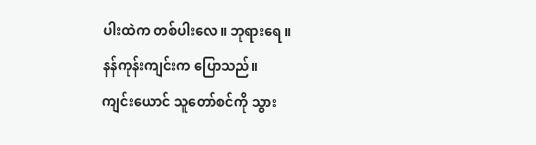ပါးထဲက တစ်ပါးလေ။ ဘုရားရေ ။
နန်ကုန်းကျင်းက ပြောသည်။
ကျင်းယောင် သူတော်စင်ကို သွား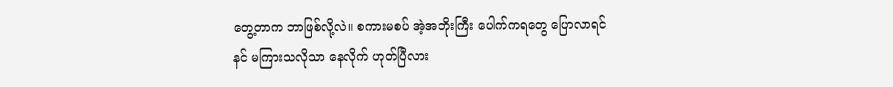တွေ့တာက ဘာဖြစ်လို့လဲ။ စကားမစပ် အဲ့အဘိုးကြီး ပေါက်ကရတွေ ပြောလာရင် နင် မကြားသလိုသာ နေလိုက် ဟုတ်ပြီလား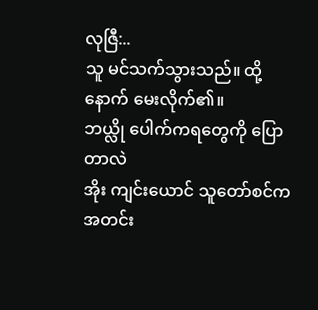လုဇြီ:..
သူ မင်သက်သွားသည်။ ထို့နောက် မေးလိုက်၏။
ဘယ္လို ပေါက်ကရတွေကို ပြောတာလဲ
အိုး ကျင်းယောင် သူတော်စင်က အတင်း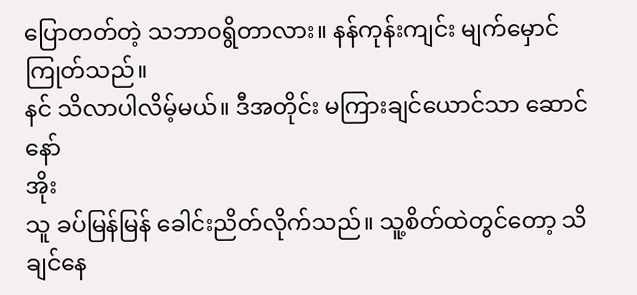ပြောတတ်တဲ့ သဘာဝရွိတာလား။ နန်ကုန်းကျင်း မျက်မှောင်ကြုတ်သည်။
နင် သိလာပါလိမ့်မယ်။ ဒီအတိုင်း မကြားချင်ယောင်သာ ဆောင်နော်
အိုး
သူ ခပ်မြန်မြန် ခေါင်းညိတ်လိုက်သည်။ သူ့စိတ်ထဲတွင်တော့ သိချင်နေ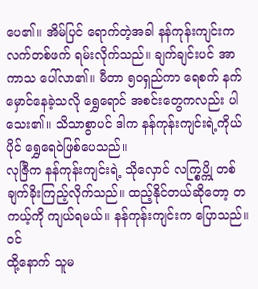ပေ၏။ အိမ်ပြင် ရောက်တဲ့အခါ နန်ကုန်းကျင်းက လက်တစ်ဖက် ရမ်းလိုက်သည်။ ချက်ချင်းပင် အာကာသ ပေါ်လာ၏။ မီတာ ၅၀ရှည်ကာ ရေစက် နက်မှောင်နေခဲ့သလို ရွှေရောင် အစင်းတွေကလည်း ပါသေး၏။ သိသာစွာပင် ဒါက နန်ကုန်းကျင်းရဲ့ကိုယ်ပိုင် ရွှေရေဝဲဖြစ်ပေသည်။
လုဇြီက နန်ကုန်းကျင်းရဲ့ သိုလှောင် လက္စြပ္ကို တစ်ချက်ခိုးကြည့်လိုက်သည်။ ထည့်နိုင်တယ်ဆိုတော့ တကယ့်ကို ကျယ်ရမယ်။ နန်ကုန်းကျင်းက ပြောသည်။
၀င်
ထို့နောက် သူမ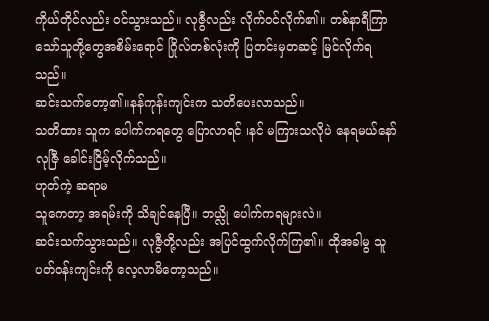ကိုယ်တိုင်လည်း ဝင်သွားသည်။ လုဇွီလည်း လိုက်ဝင်လိုက်၏။ တစ်နာရီကြာသော်သူတို့တွေအစိမ်းရောင် ဂြိုလ်တစ်လုံးကို ပြတင်းမှတဆင့် မြင်လိုက်ရသည်။
ဆင်းသက်တော့၏။နန်ကုန်းကျင်းက သတိပေးလာသည်။
သတိထား သူက ပေါက်ကရတွေ ပြောလာရင် ၊နင် မကြားသလိုပဲ နေရမယ်နော်
လုဇြီ ခေါင်းငြိမ့်လိုက်သည်။
ဟုတ်ကဲ့ ဆရာမ
သူကေတာ့ အရမ်းကို သိချင်နေပြီ။ ဘယ္လို ပေါက်ကရများလဲ။
ဆင်းသက်သွားသည်။ လုဇွီတို့လည်း အပြင်ထွက်လိုက်ကြ၏။ ထိုအခါမွ သူ ပတ်ဝန်းကျင်းကို လေ့လာမိတော့သည်။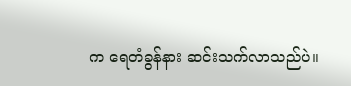က ရေတံခွန်နား ဆင်းသက်လာသည်ပဲ။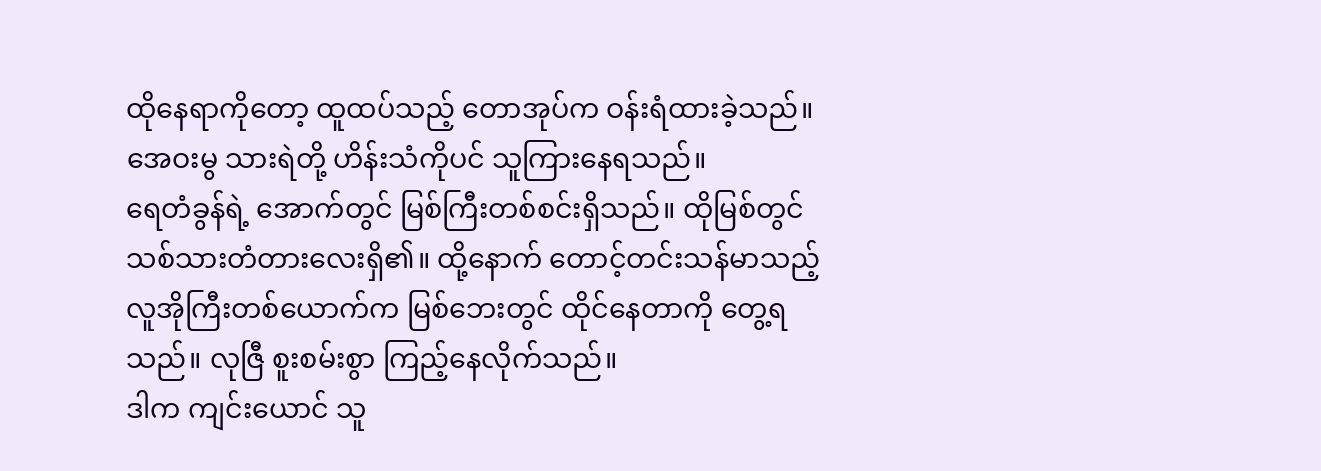ထိုနေရာကိုတော့ ထူထပ်သည့် တောအုပ်က ဝန်းရံထားခဲ့သည်။ အေဝးမွ သားရဲတို့ ဟိန်းသံကိုပင် သူကြားနေရသည်။
ရေတံခွန်ရဲ့ အောက်တွင် မြစ်ကြီးတစ်စင်းရှိသည်။ ထိုမြစ်တွင် သစ်သားတံတားလေးရှိ၏။ ထို့နောက် တောင့်တင်းသန်မာသည့် လူအိုကြီးတစ်ယောက်က မြစ်ဘေးတွင် ထိုင်နေတာကို တွေ့ရသည်။ လုဇြီ စူးစမ်းစွာ ကြည့်နေလိုက်သည်။
ဒါက ကျင်းယောင် သူ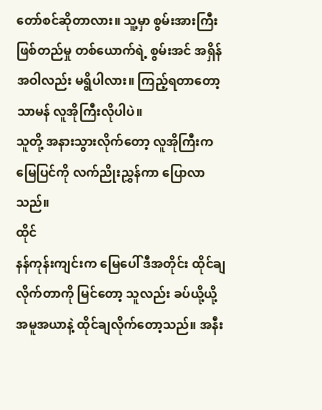တော်စင်ဆိုတာလား။ သူ့မှာ စွမ်းအားကြီးဖြစ်တည်မှု တစ်ယောက်ရဲ့ စွမ်းအင် အရှိန်အဝါလည်း မရွိပါလား။ ကြည့်ရတာတော့ သာမန် လူအိုကြီးလိုပါပဲ။
သူတို့ အနားသွားလိုက်တော့ လူအိုကြီးက မြေပြင်ကို လက်ညိုးညွှန်ကာ ပြောလာသည်။
ထိုင်
နန်ကုန်းကျင်းက မြေပေါ် ဒီအတိုင်း ထိုင်ချလိုက်တာကို မြင်တော့ သူလည်း ခပ်ယို့ယို့ အမူအယာနဲ့ ထိုင်ချလိုက်တော့သည်။ အနီး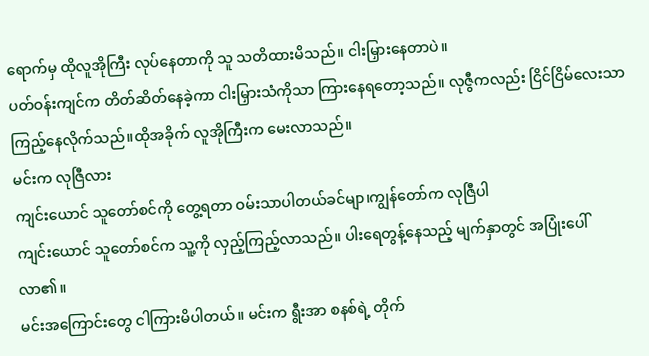ရောက်မှ ထိုလူအိုကြီး လုပ်နေတာကို သူ သတိထားမိသည်။ ငါးမြှားနေတာပဲ။
ပတ်ဝန်းကျင်က တိတ်ဆိတ်နေခဲ့ကာ ငါးမြှားသံကိုသာ ကြားနေရတော့သည်။ လုဇွီကလည်း ငြိင်ငြိမ်လေးသာ ကြည့်နေလိုက်သည်။ထိုအခိုက် လူအိုကြီးက မေးလာသည်။
မင်းက လုဇြီလား
ကျင်းယောင် သူတော်စင်ကို တွေ့ရတာ ဝမ်းသာပါတယ်ခင်မျာ၊ကျွန်တော်က လုဇြီပါ
ကျင်းယောင် သူတော်စင်က သူ့ကို လှည့်ကြည့်လာသည်။ ပါးရေတွန့်နေသည့် မျက်နှာတွင် အပြုံးပေါ်လာ၏။
မင်းအကြောင်းတွေ ငါကြားမိပါတယ်။ မင်းက ရွီးအာ စနစ်ရဲ့ တိုက်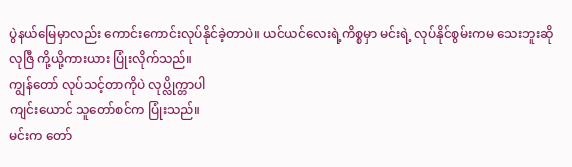ပွဲနယ်မြေမှာလည်း ကောင်းကောင်းလုပ်နိုင်ခဲ့တာပဲ။ ယင်ယင်လေးရဲ့ကိစ္စမှာ မင်းရဲ့ လုပ်နိုင်စွမ်းကမ သေးဘူးဆို
လုဇြီ ကို့ယို့ကားယား ပြုံးလိုက်သည်။
ကျွန်တော် လုပ်သင့်တာကိုပဲ လုပ္လိုက္တာပါ
ကျင်းယောင် သူတော်စင်က ပြုံးသည်။
မင်းက တော်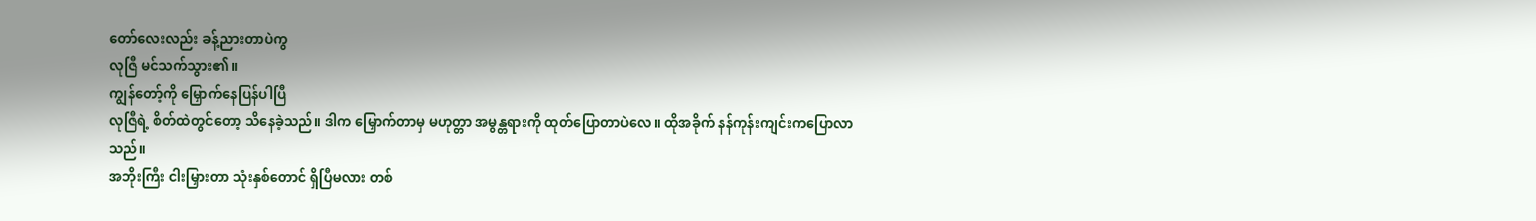တော်လေးလည်း ခန့်ညားတာပဲကွ
လုဇြီ မင်သက်သွား၏။
ကျွန်တော့်ကို မြှောက်နေပြန်ပါပြီ
လုဇြီရဲ့ စိတ်ထဲတွင်တော့ သိနေခဲ့သည်။ ဒါက မြှောက်တာမှ မဟုတ္တာ အမွန္တရားကို ထုတ်ပြောတာပဲလေ။ ထိုအခိုက် နန်ကုန်းကျင်းကပြောလာသည်။
အဘိုးကြီး ငါးမြှားတာ သုံးနှစ်တောင် ရှိပြီမလား တစ်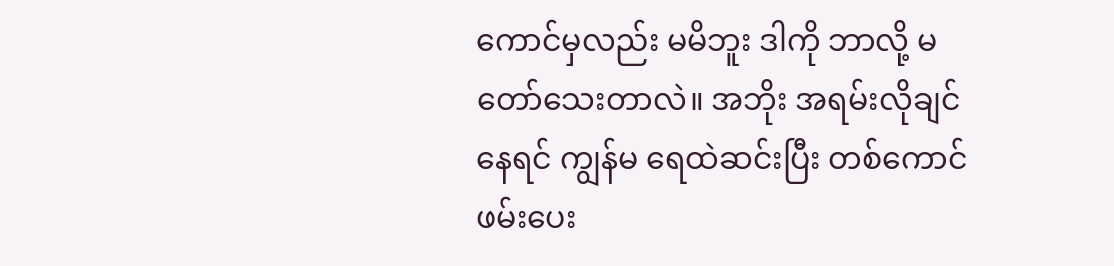ကောင်မှလည်း မမိဘူး ဒါကို ဘာလို့ မတော်သေးတာလဲ။ အဘိုး အရမ်းလိုချင်နေရင် ကျွန်မ ရေထဲဆင်းပြီး တစ်ကောင် ဖမ်းပေး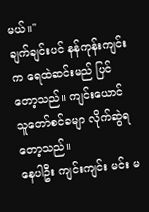မယ်။"
ချက်ချင်းပင် နန်ကုန်းကျင်းက ရေထဲဆင်းမည် ပြင်တော့သည်။ ကျင်းယောင် သူတော်စင်ခမျာ လိုက်ဆွဲရတော့သည်။
နေပါဦး ကျင်းကျင်း မင်း မ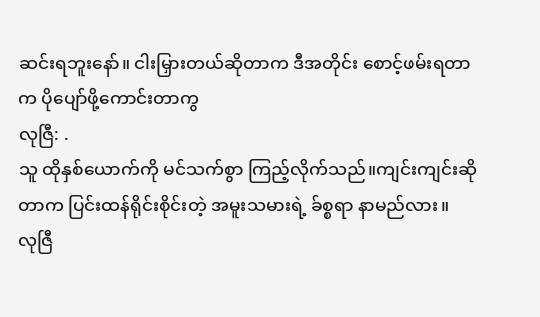ဆင်းရဘူးနော်။ ငါးမြှားတယ်ဆိုတာက ဒီအတိုင်း စောင့်ဖမ်းရတာက ပိုပျော်ဖို့ကောင်းတာကွ
လုဇြီ: .
သူ ထိုနှစ်ယောက်ကို မင်သက်စွာ ကြည့်လိုက်သည်။ကျင်းကျင်းဆိုတာက ပြင်းထန်ရိုင်းစိုင်းတဲ့ အမူးသမားရဲ့ ခ်စ္စရာ နာမည်လား။
လုဇြီ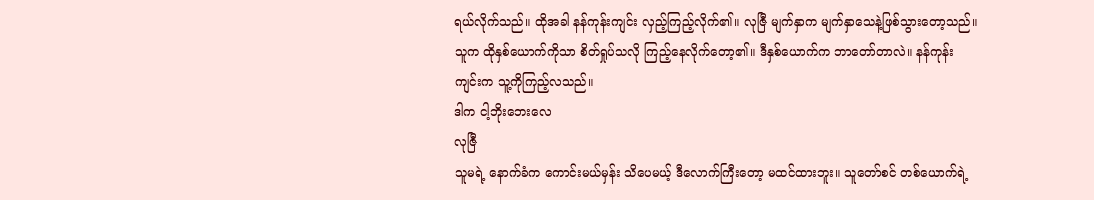ရယ်လိုက်သည်။ ထိုအခါ နန်ကုန်းကျင်း လှည့်ကြည့်လိုက်၏။ လုဇြီ မျက်နှာက မျက်နှာသေနဲ့ဖြစ်သွားတော့သည်။ သူက ထိုနှစ်ယောက်ကိုသာ စိတ်ရှုပ်သလို ကြည့်နေလိုက်တော့၏။ ဒီနှစ်ယောက်က ဘာတော်တာလဲ။ နန်ကုန်းကျင်းက သူ့ကိုကြည့်လသည်။
ဒါက ငါ့ဘိုးဘေးလေ
လုဇြီ
သူမရဲ့ နောက်ခံက ကောင်းမယ်မှန်း သိပေမယ့် ဒီလောက်ကြီးတော့ မထင်ထားဘူး။ သူတော်စင် တစ်ယောက်ရဲ့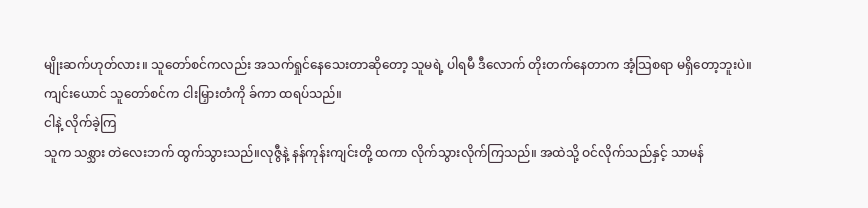မျိုးဆက်ဟုတ်လား။ သူတော်စင်ကလည်း အသက်ရှုင်နေသေးတာဆိုတော့ သူမရဲ့ ပါရမီ ဒီလောက် တိုးတက်နေတာက အံ့သြစရာ မရှိတော့ဘူးပဲ။
ကျင်းယောင် သူတော်စင်က ငါးမြှားတံကို ခ်ကာ ထရပ်သည်။
ငါနဲ့ လိုက်ခဲ့ကြ
သူက သစ္သား တဲလေးဘက် ထွက်သွားသည်။လုဇွီနဲ့ နန်ကုန်းကျင်းတို့ ထကာ လိုက်သွားလိုက်ကြသည်။ အထဲသို့ ဝင်လိုက်သည်နှင့် သာမန်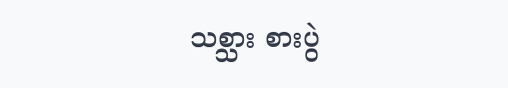သစ္သား စားပွဲ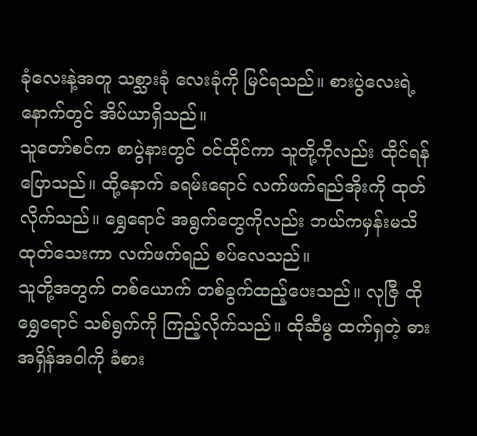ခုံလေးနဲ့အတူ သစ္သားခုံ လေးခုံကို မြင်ရသည်။ စားပွဲလေးရဲ့ နောက်တွင် အိပ်ယာရှိသည်။
သူတော်စင်က စာပွဲနားတွင် ဝင်ထိုင်ကာ သူတို့ကိုလည်း ထိုင်ရန်ပြောသည်။ ထို့နောက် ခရမ်းရောင် လက်ဖက်ရည်အိုးကို ထုတ်လိုက်သည်။ ရွှေရောင် အရွက်တွေကိုလည်း ဘယ်ကမှန်းမသိ ထုတ်သေးကာ လက်ဖက်ရည် စပ်လေသည်။
သူတို့အတွက် တစ်ယောက် တစ်ခွက်ထည့်ပေးသည်။ လုဇြီ ထိုရွှေရောင် သစ်ရွက်ကို ကြည့်လိုက်သည်။ ထိုဆီမွ ထက်ရှတဲ့ ဓားအရှိန်အဝါကို ခံစား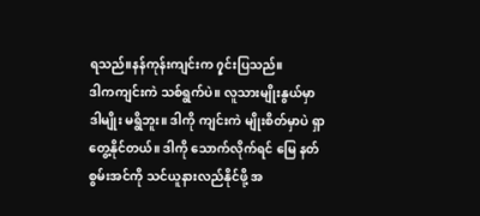ရသည်။နန်ကုန်းကျင်းက ၇ှင်းပြသည်။
ဒါကကျင်းကဲ သစ်ရွက်ပဲ။ လူသားမျိုးနွယ်မှာ ဒါမျိုး မရွိဘူး။ ဒါကို ကျင်းကဲ မျိုးစိတ်မှာပဲ ရှာတွေ့နိုင်တယ်။ ဒါကို သောက်လိုက်ရင် မြေ နတ်စွမ်းအင်ကို သင်ယူနားလည်နိုင်ဖို့ အ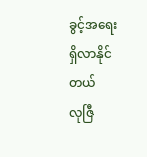ခွင့်အရေး ရှိလာနိုင်တယ်
လုဇြီ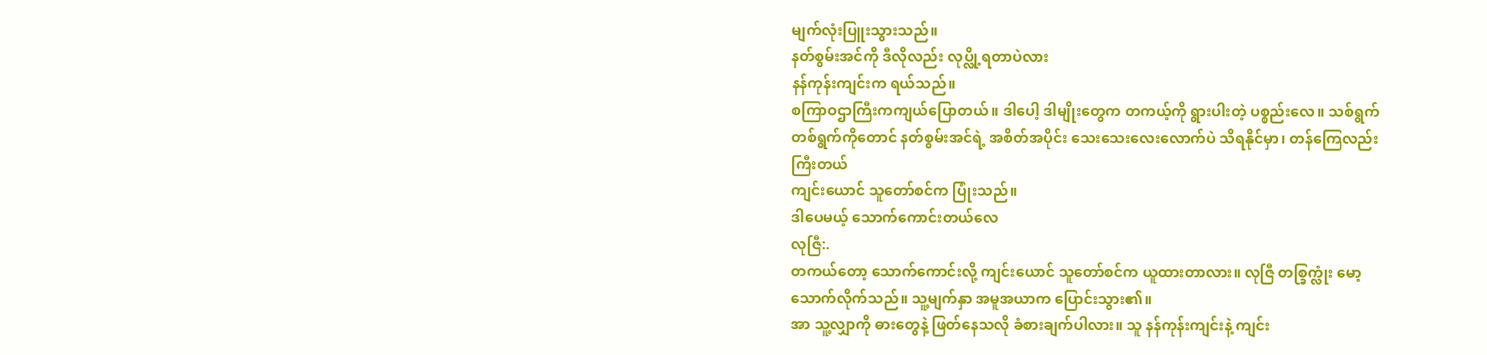မျက်လုံးပြူးသွားသည်။
နတ်စွမ်းအင်ကို ဒီလိုလည်း လုပ္လို့ရတာပဲလား
နန်ကုန်းကျင်းက ရယ်သည်။
စကြာဝဌာကြီးကကျယ်ပြောတယ်။ ဒါပေါ့ ဒါမျိုးတွေက တကယ့်ကို ရွားပါးတဲ့ ပစ္စည်းလေ။ သစ်ရွက် တစ်ရွက်ကိုတောင် နတ်စွမ်းအင်ရဲ့ အစိတ်အပိုင်း သေးသေးလေးလောက်ပဲ သိရနိုင်မှာ၊ တန်ကြေလည်း ကြီးတယ်
ကျင်းယောင် သူတော်စင်က ပြုံးသည်။
ဒါပေမယ့် သောက်ကောင်းတယ်လေ
လုဇြီ:.
တကယ်တော့ သောက်ကောင်းလို့ ကျင်းယောင် သူတော်စင်က ယူထားတာလား။ လုဇြီ တစ္ခြက္လုံး မော့သောက်လိုက်သည်။ သူ့မျက်နှာ အမူအယာက ပြောင်းသွား၏။
အာ သူ့လျှာကို ဓားတွေနဲ့ ဖြတ်နေသလို ခံစားချက်ပါလား။ သူ နန်ကုန်းကျင်းနဲ့ ကျင်း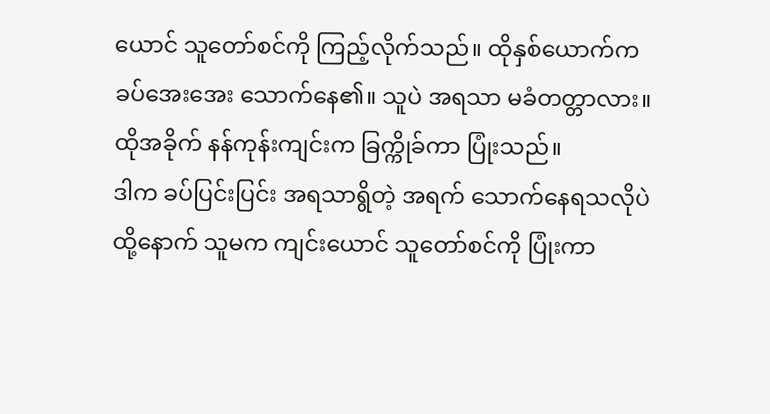ယောင် သူတော်စင်ကို ကြည့်လိုက်သည်။ ထိုနှစ်ယောက်က ခပ်အေးအေး သောက်နေ၏။ သူပဲ အရသာ မခံတတ္တာလား။
ထိုအခိုက် နန်ကုန်းကျင်းက ခြက္ကိုခ်ကာ ပြုံးသည်။
ဒါက ခပ်ပြင်းပြင်း အရသာရွိတဲ့ အရက် သောက်နေရသလိုပဲ
ထို့နောက် သူမက ကျင်းယောင် သူတော်စင်ကို ပြုံးကာ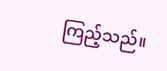ကြည့်သည်။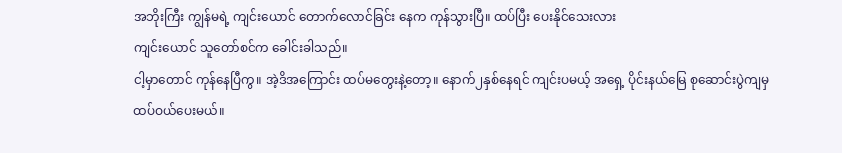အဘိုးကြီး ကျွန်မရဲ့ ကျင်းယောင် တောက်လောင်ခြင်း နေက ကုန်သွားပြီ။ ထပ်ပြီး ပေးနိုင်သေးလား
ကျင်းယောင် သူတော်စင်က ခေါင်းခါသည်။
ငါ့မှာတောင် ကုန်နေပြီကွ။ အဲ့ဒိအကြောင်း ထပ်မတွေးနဲ့တော့။ နောက်၂နှစ်နေရင် ကျင်းပမယ့် အရှေ့ ပိုင်းနယ်မြေ စုဆောင်းပွဲကျမှ ထပ်ဝယ်ပေးမယ်။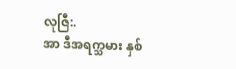လုဇြီ:.
အာ ဒီအရက္သမား နှစ်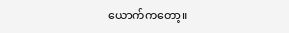ယောက်ကတော့။